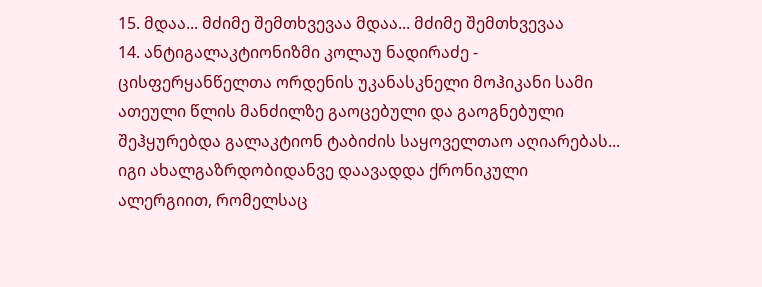15. მდაა... მძიმე შემთხვევაა მდაა... მძიმე შემთხვევაა
14. ანტიგალაკტიონიზმი კოლაუ ნადირაძე - ცისფერყანწელთა ორდენის უკანასკნელი მოჰიკანი სამი ათეული წლის მანძილზე გაოცებული და გაოგნებული შეჰყურებდა გალაკტიონ ტაბიძის საყოველთაო აღიარებას... იგი ახალგაზრდობიდანვე დაავადდა ქრონიკული ალერგიით, რომელსაც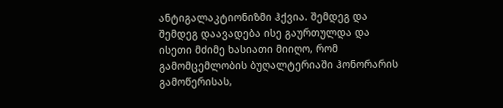ანტიგალაკტიონიზმი ჰქვია. შემდეგ და შემდეგ დაავადება ისე გაურთულდა და ისეთი მძიმე ხასიათი მიიღო, რომ გამომცემლობის ბუღალტერიაში ჰონორარის გამოწერისას,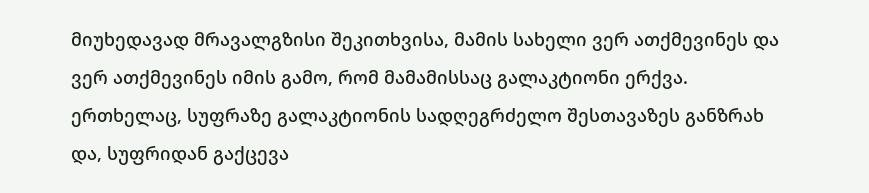მიუხედავად მრავალგზისი შეკითხვისა, მამის სახელი ვერ ათქმევინეს და ვერ ათქმევინეს იმის გამო, რომ მამამისსაც გალაკტიონი ერქვა. ერთხელაც, სუფრაზე გალაკტიონის სადღეგრძელო შესთავაზეს განზრახ და, სუფრიდან გაქცევა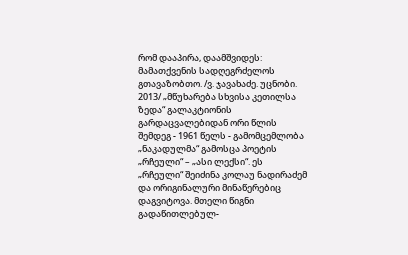რომ დააპირა, დაამშვიდეს: მამათქვენის სადღეგრძელოს გთავაზობთო. /ვ. ჯავახაძე. უცნობი. 2013/ „მწუხარება სხვისა კეთილსა ზედა“ გალაკტიონის გარდაცვალებიდან ორი წლის შემდეგ - 1961 წელს - გამომცემლობა „ნაკადულმა“ გამოსცა პოეტის „რჩეული“ – „ასი ლექსი“. ეს „რჩეული“ შეიძინა კოლაუ ნადირაძემ და ორიგინალური მინაწერებიც დაგვიტოვა. მთელი წიგნი გადაწითლებულ-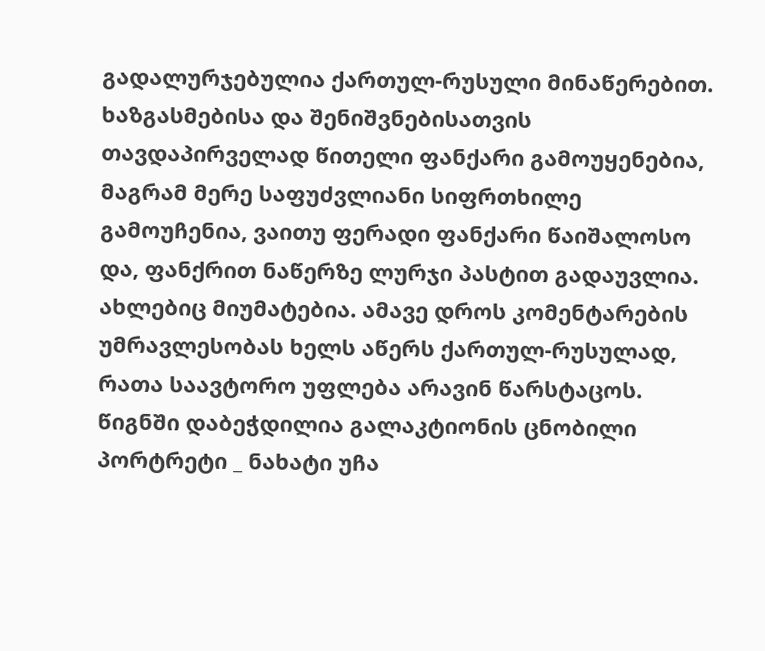გადალურჯებულია ქართულ-რუსული მინაწერებით. ხაზგასმებისა და შენიშვნებისათვის თავდაპირველად წითელი ფანქარი გამოუყენებია, მაგრამ მერე საფუძვლიანი სიფრთხილე გამოუჩენია, ვაითუ ფერადი ფანქარი წაიშალოსო და, ფანქრით ნაწერზე ლურჯი პასტით გადაუვლია. ახლებიც მიუმატებია. ამავე დროს კომენტარების უმრავლესობას ხელს აწერს ქართულ-რუსულად, რათა საავტორო უფლება არავინ წარსტაცოს. წიგნში დაბეჭდილია გალაკტიონის ცნობილი პორტრეტი _ ნახატი უჩა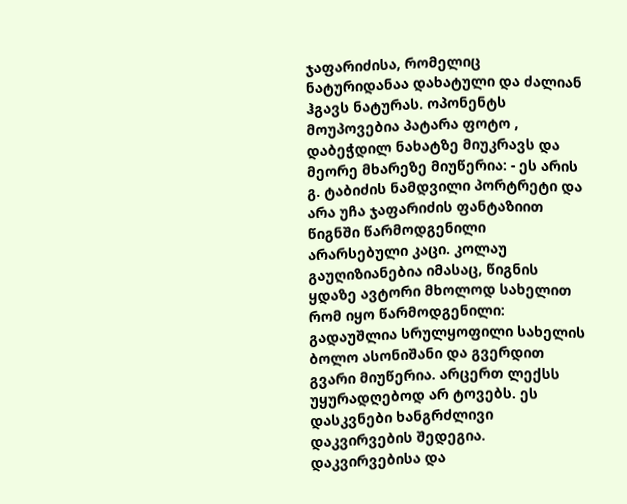ჯაფარიძისა, რომელიც ნატურიდანაა დახატული და ძალიან ჰგავს ნატურას. ოპონენტს მოუპოვებია პატარა ფოტო , დაბეჭდილ ნახატზე მიუკრავს და მეორე მხარეზე მიუწერია: - ეს არის გ. ტაბიძის ნამდვილი პორტრეტი და არა უჩა ჯაფარიძის ფანტაზიით წიგნში წარმოდგენილი არარსებული კაცი. კოლაუ გაუღიზიანებია იმასაც, წიგნის ყდაზე ავტორი მხოლოდ სახელით რომ იყო წარმოდგენილი: გადაუშლია სრულყოფილი სახელის ბოლო ასონიშანი და გვერდით გვარი მიუწერია. არცერთ ლექსს უყურადღებოდ არ ტოვებს. ეს დასკვნები ხანგრძლივი დაკვირვების შედეგია. დაკვირვებისა და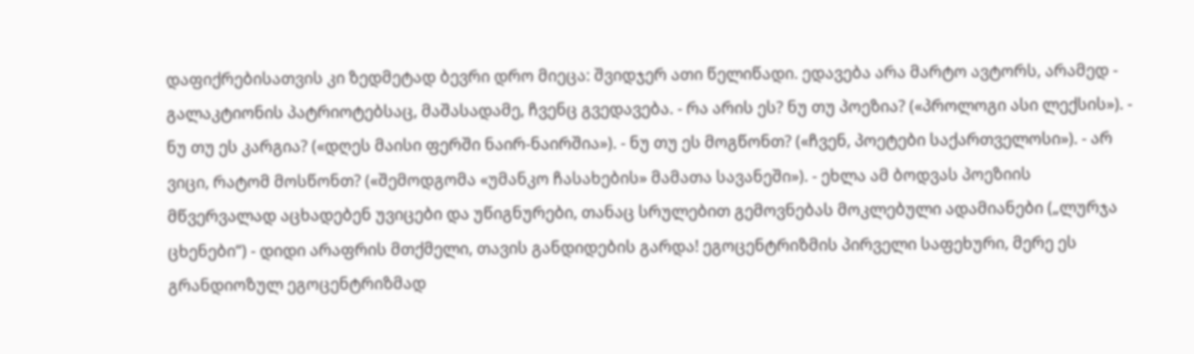დაფიქრებისათვის კი ზედმეტად ბევრი დრო მიეცა: შვიდჯერ ათი წელიწადი. ედავება არა მარტო ავტორს, არამედ - გალაკტიონის პატრიოტებსაც, მაშასადამე, ჩვენც გვედავება. - რა არის ეს? ნუ თუ პოეზია? («პროლოგი ასი ლექსის»). - ნუ თუ ეს კარგია? («დღეს მაისი ფერში ნაირ-ნაირშია»). - ნუ თუ ეს მოგწონთ? («ჩვენ, პოეტები საქართველოსი»). - არ ვიცი, რატომ მოსწონთ? («შემოდგომა «უმანკო ჩასახების» მამათა სავანეში»). - ეხლა ამ ბოდვას პოეზიის მწვერვალად აცხადებენ უვიცები და უწიგნურები, თანაც სრულებით გემოვნებას მოკლებული ადამიანები („ლურჯა ცხენები“) - დიდი არაფრის მთქმელი, თავის განდიდების გარდა! ეგოცენტრიზმის პირველი საფეხური, მერე ეს გრანდიოზულ ეგოცენტრიზმად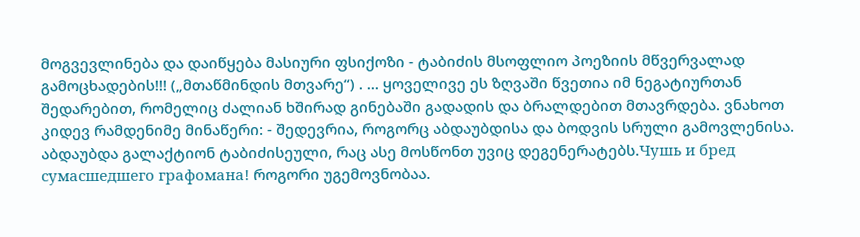მოგვევლინება და დაიწყება მასიური ფსიქოზი - ტაბიძის მსოფლიო პოეზიის მწვერვალად გამოცხადების!!! („მთაწმინდის მთვარე“) . ... ყოველივე ეს ზღვაში წვეთია იმ ნეგატიურთან შედარებით, რომელიც ძალიან ხშირად გინებაში გადადის და ბრალდებით მთავრდება. ვნახოთ კიდევ რამდენიმე მინაწერი: - შედევრია, როგორც აბდაუბდისა და ბოდვის სრული გამოვლენისა. აბდაუბდა გალაქტიონ ტაბიძისეული, რაც ასე მოსწონთ უვიც დეგენერატებს.Чушь и бред сумасшедшего графомана! როგორი უგემოვნობაა.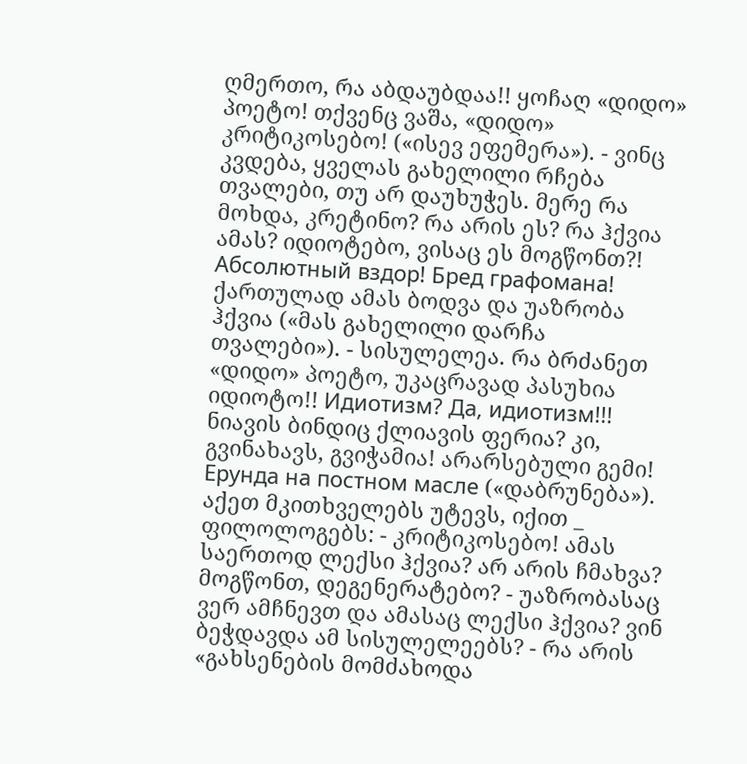ღმერთო, რა აბდაუბდაა!! ყოჩაღ «დიდო» პოეტო! თქვენც ვაშა, «დიდო» კრიტიკოსებო! («ისევ ეფემერა»). - ვინც კვდება, ყველას გახელილი რჩება თვალები, თუ არ დაუხუჭეს. მერე რა მოხდა, კრეტინო? რა არის ეს? რა ჰქვია ამას? იდიოტებო, ვისაც ეს მოგწონთ?! Абсолютный вздор! Бред графомана! ქართულად ამას ბოდვა და უაზრობა ჰქვია («მას გახელილი დარჩა თვალები»). - სისულელეა. რა ბრძანეთ «დიდო» პოეტო, უკაცრავად პასუხია იდიოტო!! Идиотизм? Да, идиотизм!!! ნიავის ბინდიც ქლიავის ფერია? კი, გვინახავს, გვიჭამია! არარსებული გემი! Ерунда на постном масле («დაბრუნება»). აქეთ მკითხველებს უტევს, იქით _ ფილოლოგებს: - კრიტიკოსებო! ამას საერთოდ ლექსი ჰქვია? არ არის ჩმახვა? მოგწონთ, დეგენერატებო? - უაზრობასაც ვერ ამჩნევთ და ამასაც ლექსი ჰქვია? ვინ ბეჭდავდა ამ სისულელეებს? - რა არის «გახსენების მომძახოდა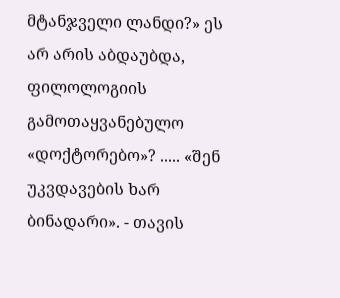მტანჯველი ლანდი?» ეს არ არის აბდაუბდა, ფილოლოგიის გამოთაყვანებულო «დოქტორებო»? ..... «შენ უკვდავების ხარ ბინადარი». - თავის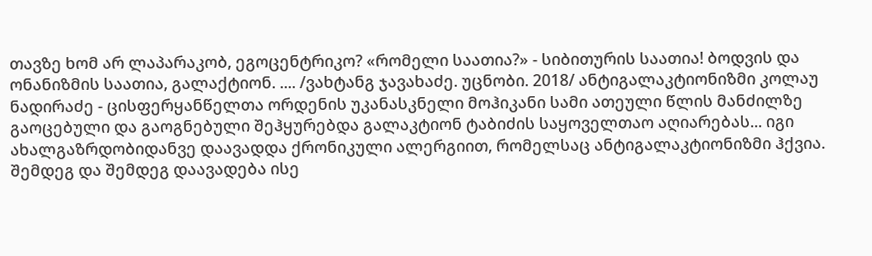თავზე ხომ არ ლაპარაკობ, ეგოცენტრიკო? «რომელი საათია?» - სიბითურის საათია! ბოდვის და ონანიზმის საათია, გალაქტიონ. .... /ვახტანგ ჯავახაძე. უცნობი. 2018/ ანტიგალაკტიონიზმი კოლაუ ნადირაძე - ცისფერყანწელთა ორდენის უკანასკნელი მოჰიკანი სამი ათეული წლის მანძილზე გაოცებული და გაოგნებული შეჰყურებდა გალაკტიონ ტაბიძის საყოველთაო აღიარებას... იგი ახალგაზრდობიდანვე დაავადდა ქრონიკული ალერგიით, რომელსაც ანტიგალაკტიონიზმი ჰქვია. შემდეგ და შემდეგ დაავადება ისე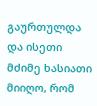გაურთულდა და ისეთი მძიმე ხასიათი მიიღო, რომ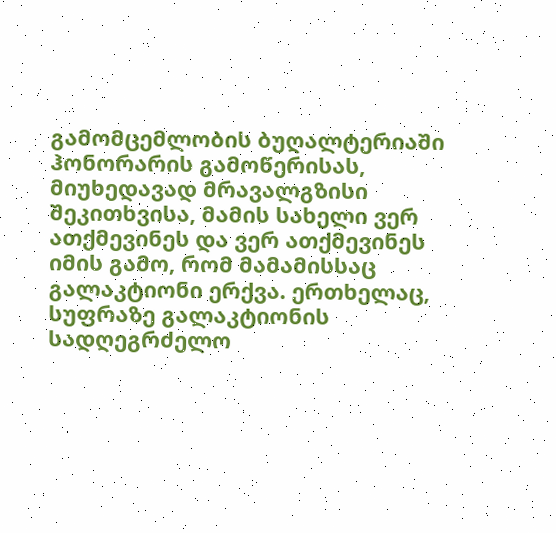გამომცემლობის ბუღალტერიაში ჰონორარის გამოწერისას, მიუხედავად მრავალგზისი შეკითხვისა, მამის სახელი ვერ ათქმევინეს და ვერ ათქმევინეს იმის გამო, რომ მამამისსაც გალაკტიონი ერქვა. ერთხელაც, სუფრაზე გალაკტიონის სადღეგრძელო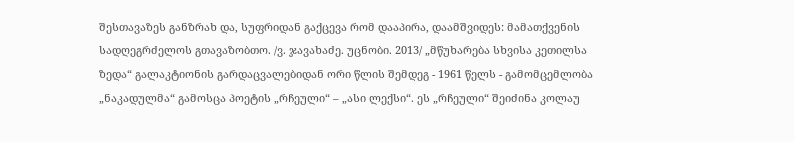შესთავაზეს განზრახ და, სუფრიდან გაქცევა რომ დააპირა, დაამშვიდეს: მამათქვენის სადღეგრძელოს გთავაზობთო. /ვ. ჯავახაძე. უცნობი. 2013/ „მწუხარება სხვისა კეთილსა ზედა“ გალაკტიონის გარდაცვალებიდან ორი წლის შემდეგ - 1961 წელს - გამომცემლობა „ნაკადულმა“ გამოსცა პოეტის „რჩეული“ – „ასი ლექსი“. ეს „რჩეული“ შეიძინა კოლაუ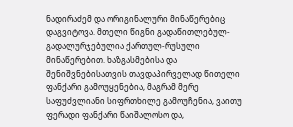ნადირაძემ და ორიგინალური მინაწერებიც დაგვიტოვა. მთელი წიგნი გადაწითლებულ-გადალურჯებულია ქართულ-რუსული მინაწერებით. ხაზგასმებისა და შენიშვნებისათვის თავდაპირველად წითელი ფანქარი გამოუყენებია, მაგრამ მერე საფუძვლიანი სიფრთხილე გამოუჩენია, ვაითუ ფერადი ფანქარი წაიშალოსო და,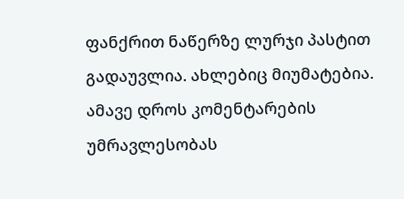ფანქრით ნაწერზე ლურჯი პასტით გადაუვლია. ახლებიც მიუმატებია. ამავე დროს კომენტარების უმრავლესობას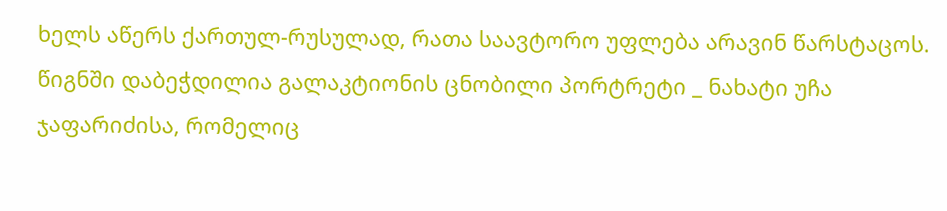ხელს აწერს ქართულ-რუსულად, რათა საავტორო უფლება არავინ წარსტაცოს. წიგნში დაბეჭდილია გალაკტიონის ცნობილი პორტრეტი _ ნახატი უჩა ჯაფარიძისა, რომელიც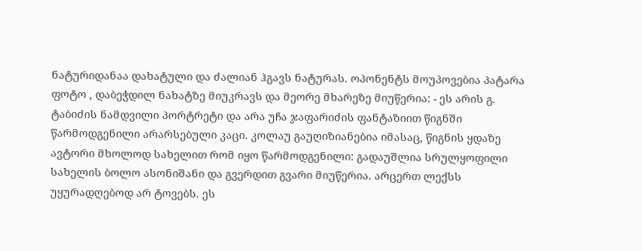ნატურიდანაა დახატული და ძალიან ჰგავს ნატურას. ოპონენტს მოუპოვებია პატარა ფოტო , დაბეჭდილ ნახატზე მიუკრავს და მეორე მხარეზე მიუწერია: - ეს არის გ. ტაბიძის ნამდვილი პორტრეტი და არა უჩა ჯაფარიძის ფანტაზიით წიგნში წარმოდგენილი არარსებული კაცი. კოლაუ გაუღიზიანებია იმასაც, წიგნის ყდაზე ავტორი მხოლოდ სახელით რომ იყო წარმოდგენილი: გადაუშლია სრულყოფილი სახელის ბოლო ასონიშანი და გვერდით გვარი მიუწერია. არცერთ ლექსს უყურადღებოდ არ ტოვებს. ეს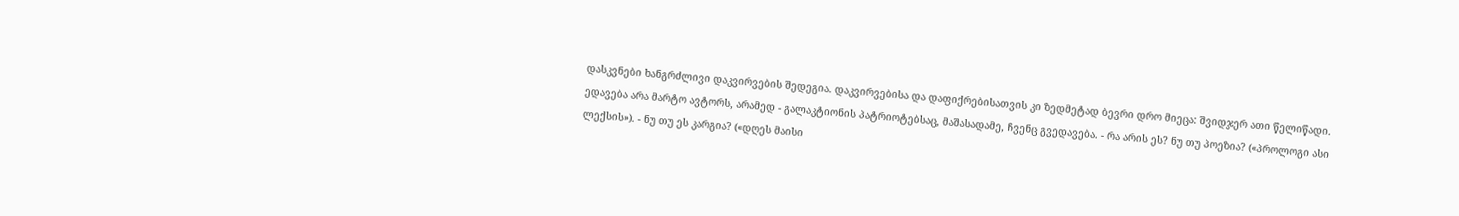დასკვნები ხანგრძლივი დაკვირვების შედეგია. დაკვირვებისა და დაფიქრებისათვის კი ზედმეტად ბევრი დრო მიეცა: შვიდჯერ ათი წელიწადი. ედავება არა მარტო ავტორს, არამედ - გალაკტიონის პატრიოტებსაც, მაშასადამე, ჩვენც გვედავება. - რა არის ეს? ნუ თუ პოეზია? («პროლოგი ასი ლექსის»). - ნუ თუ ეს კარგია? («დღეს მაისი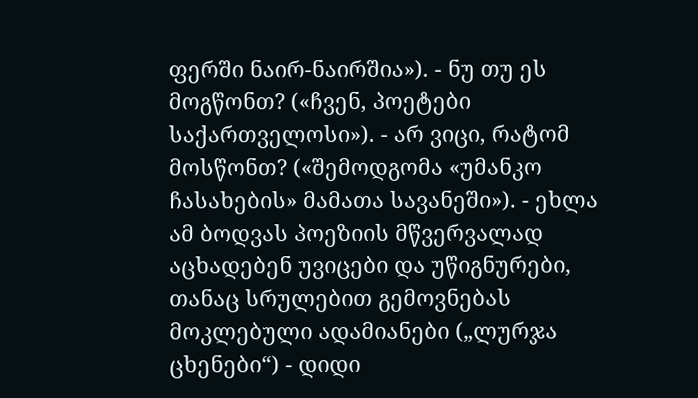ფერში ნაირ-ნაირშია»). - ნუ თუ ეს მოგწონთ? («ჩვენ, პოეტები საქართველოსი»). - არ ვიცი, რატომ მოსწონთ? («შემოდგომა «უმანკო ჩასახების» მამათა სავანეში»). - ეხლა ამ ბოდვას პოეზიის მწვერვალად აცხადებენ უვიცები და უწიგნურები, თანაც სრულებით გემოვნებას მოკლებული ადამიანები („ლურჯა ცხენები“) - დიდი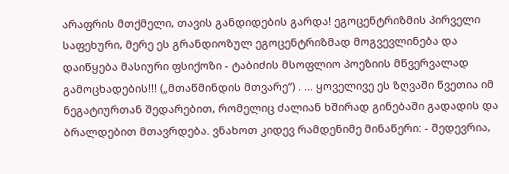არაფრის მთქმელი, თავის განდიდების გარდა! ეგოცენტრიზმის პირველი საფეხური, მერე ეს გრანდიოზულ ეგოცენტრიზმად მოგვევლინება და დაიწყება მასიური ფსიქოზი - ტაბიძის მსოფლიო პოეზიის მწვერვალად გამოცხადების!!! („მთაწმინდის მთვარე“) . ... ყოველივე ეს ზღვაში წვეთია იმ ნეგატიურთან შედარებით, რომელიც ძალიან ხშირად გინებაში გადადის და ბრალდებით მთავრდება. ვნახოთ კიდევ რამდენიმე მინაწერი: - შედევრია,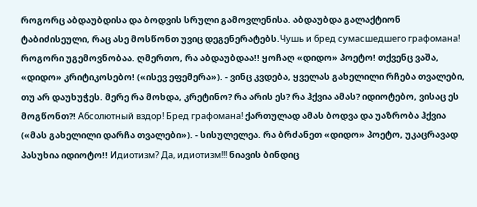როგორც აბდაუბდისა და ბოდვის სრული გამოვლენისა. აბდაუბდა გალაქტიონ ტაბიძისეული, რაც ასე მოსწონთ უვიც დეგენერატებს.Чушь и бред сумасшедшего графомана! როგორი უგემოვნობაა. ღმერთო, რა აბდაუბდაა!! ყოჩაღ «დიდო» პოეტო! თქვენც ვაშა, «დიდო» კრიტიკოსებო! («ისევ ეფემერა»). - ვინც კვდება, ყველას გახელილი რჩება თვალები, თუ არ დაუხუჭეს. მერე რა მოხდა, კრეტინო? რა არის ეს? რა ჰქვია ამას? იდიოტებო, ვისაც ეს მოგწონთ?! Абсолютный вздор! Бред графомана! ქართულად ამას ბოდვა და უაზრობა ჰქვია («მას გახელილი დარჩა თვალები»). - სისულელეა. რა ბრძანეთ «დიდო» პოეტო, უკაცრავად პასუხია იდიოტო!! Идиотизм? Да, идиотизм!!! ნიავის ბინდიც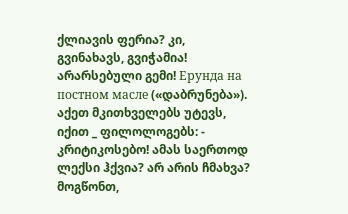ქლიავის ფერია? კი, გვინახავს, გვიჭამია! არარსებული გემი! Ерунда на постном масле («დაბრუნება»). აქეთ მკითხველებს უტევს, იქით _ ფილოლოგებს: - კრიტიკოსებო! ამას საერთოდ ლექსი ჰქვია? არ არის ჩმახვა? მოგწონთ,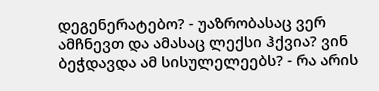დეგენერატებო? - უაზრობასაც ვერ ამჩნევთ და ამასაც ლექსი ჰქვია? ვინ ბეჭდავდა ამ სისულელეებს? - რა არის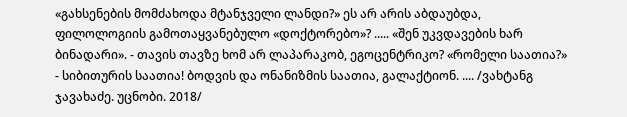«გახსენების მომძახოდა მტანჯველი ლანდი?» ეს არ არის აბდაუბდა, ფილოლოგიის გამოთაყვანებულო «დოქტორებო»? ..... «შენ უკვდავების ხარ ბინადარი». - თავის თავზე ხომ არ ლაპარაკობ, ეგოცენტრიკო? «რომელი საათია?» - სიბითურის საათია! ბოდვის და ონანიზმის საათია, გალაქტიონ. .... /ვახტანგ ჯავახაძე. უცნობი. 2018/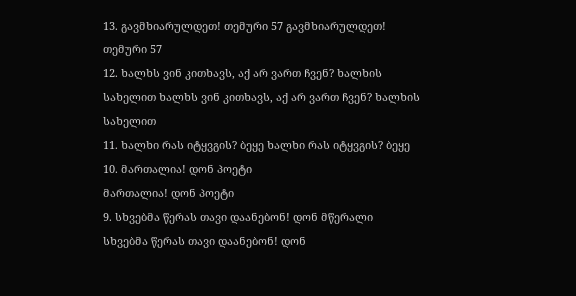13. გავმხიარულდეთ! თემური 57 გავმხიარულდეთ! თემური 57
12. ხალხს ვინ კითხავს, აქ არ ვართ ჩვენ? ხალხის სახელით ხალხს ვინ კითხავს, აქ არ ვართ ჩვენ? ხალხის სახელით
11. ხალხი რას იტყვგის? ბეყე ხალხი რას იტყვგის? ბეყე
10. მართალია! დონ პოეტი
მართალია! დონ პოეტი
9. სხვებმა წერას თავი დაანებონ! დონ მწერალი
სხვებმა წერას თავი დაანებონ! დონ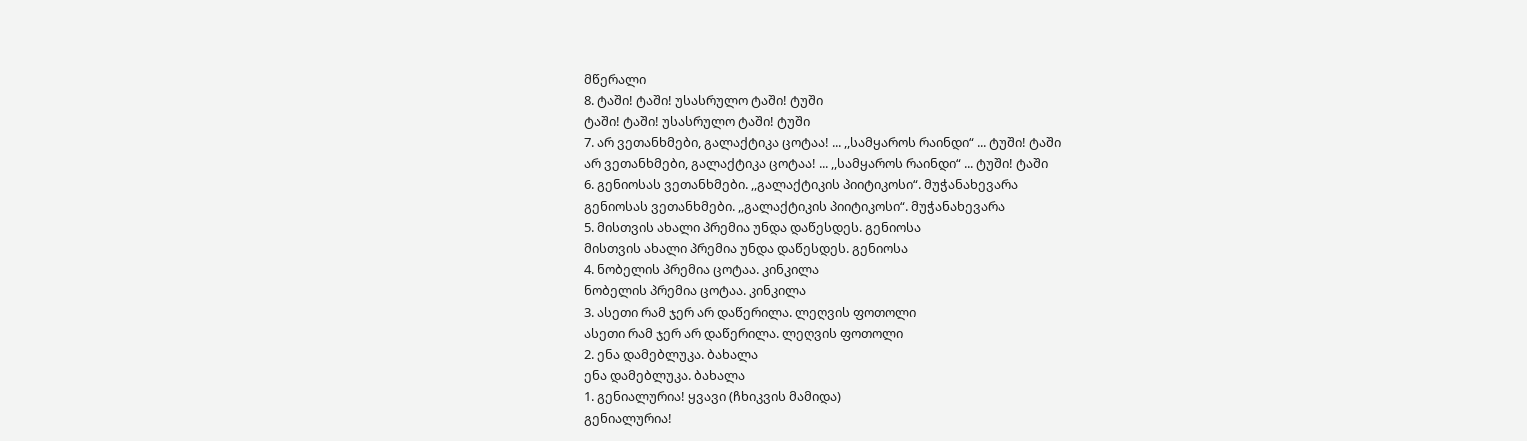მწერალი
8. ტაში! ტაში! უსასრულო ტაში! ტუში
ტაში! ტაში! უსასრულო ტაში! ტუში
7. არ ვეთანხმები, გალაქტიკა ცოტაა! ... ,,სამყაროს რაინდი“ ... ტუში! ტაში
არ ვეთანხმები, გალაქტიკა ცოტაა! ... ,,სამყაროს რაინდი“ ... ტუში! ტაში
6. გენიოსას ვეთანხმები. ,,გალაქტიკის პიიტიკოსი“. მუჭანახევარა
გენიოსას ვეთანხმები. ,,გალაქტიკის პიიტიკოსი“. მუჭანახევარა
5. მისთვის ახალი პრემია უნდა დაწესდეს. გენიოსა
მისთვის ახალი პრემია უნდა დაწესდეს. გენიოსა
4. ნობელის პრემია ცოტაა. კინკილა
ნობელის პრემია ცოტაა. კინკილა
3. ასეთი რამ ჯერ არ დაწერილა. ლეღვის ფოთოლი
ასეთი რამ ჯერ არ დაწერილა. ლეღვის ფოთოლი
2. ენა დამებლუკა. ბახალა
ენა დამებლუკა. ბახალა
1. გენიალურია! ყვავი (ჩხიკვის მამიდა)
გენიალურია!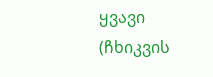ყვავი (ჩხიკვის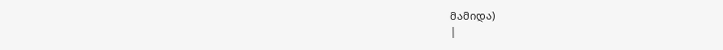მამიდა)
|